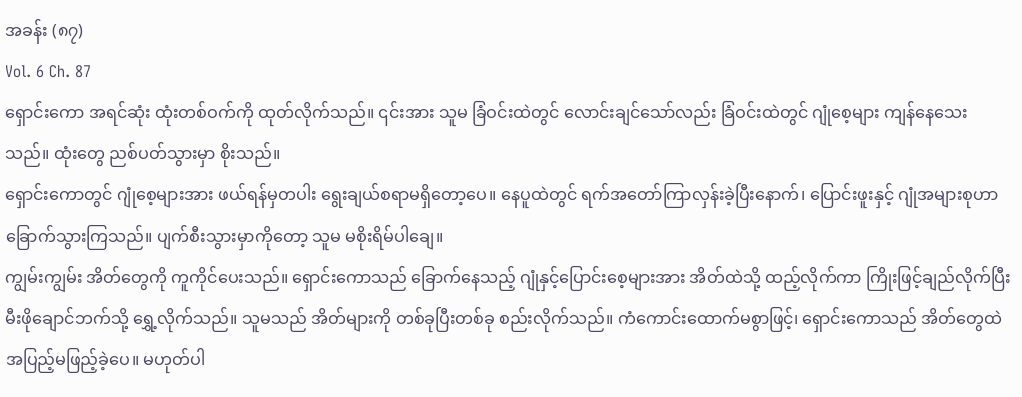အခန်း (၈၇)
Vol. 6 Ch. 87
ရှောင်းကော အရင်ဆုံး ထုံးတစ်ဝက်ကို ထုတ်လိုက်သည်။ ၎င်းအား သူမ ခြံဝင်းထဲတွင် လောင်းချင်သော်လည်း ခြံဝင်းထဲတွင် ဂျုံစေ့များ ကျန်နေသေးသည်။ ထုံးတွေ ညစ်ပတ်သွားမှာ စိုးသည်။
ရှောင်းကောတွင် ဂျုံစေ့များအား ဖယ်ရန်မှတပါး ရွေးချယ်စရာမရှိတော့ပေ။ နေပူထဲတွင် ရက်အတော်ကြာလှန်းခဲ့ပြီးနောက်၊ ပြောင်းဖူးနှင့် ဂျုံအများစုဟာ ခြောက်သွားကြသည်။ ပျက်စီးသွားမှာကိုတော့ သူမ မစိုးရိမ်ပါချေ။
ကျွမ်းကျွမ်း အိတ်တွေကို ကူကိုင်ပေးသည်။ ရှောင်းကောသည် ခြောက်နေသည့် ဂျုံနှင့်ပြောင်းစေ့များအား အိတ်ထဲသို့ ထည့်လိုက်ကာ ကြိုးဖြင့်ချည်လိုက်ပြီး မီးဖိုချောင်ဘက်သို့ ရွှေ့လိုက်သည်။ သူမသည် အိတ်များကို တစ်ခုပြီးတစ်ခု စည်းလိုက်သည်။ ကံကောင်းထောက်မစွာဖြင့်၊ ရှောင်းကောသည် အိတ်တွေထဲ အပြည့်မဖြည့်ခဲ့ပေ။ မဟုတ်ပါ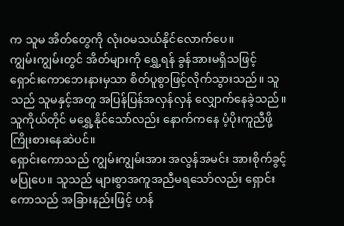က သူမ အိတ်တွေကို လုံးဝမသယ်နိုင်လောက်ပေ။
ကျွမ်းကျွမ်းတွင် အိတ်များကို ရွှေ့ရန် ခွန်အားမရှိသဖြင့် ရှောင်းကောဘေးနားမှသာ စိတ်ပူစွာဖြင့်လိုက်သွားသည်။ သူသည် သူမနှင့်အတူ အပြန်ပြန်အလှန်လှန် လျှောက်နေခဲ့သည်။ သူကိုယ်တိုင် မရွှေ့နိုင်သော်လည်း နောက်ကနေ ပံ့ပိုးကူညီဖို့ ကြိုးစားနေဆဲပင်။
ရှောင်းကောသည် ကျွမ်းကျွမ်းအား အလွန်အမင်း အားစိုက်ခွင့်မပြုပေ။ သူသည် များစွာအကူအညီမရသော်လည်း ရှောင်းကောသည် အခြားနည်းဖြင့် ဟန်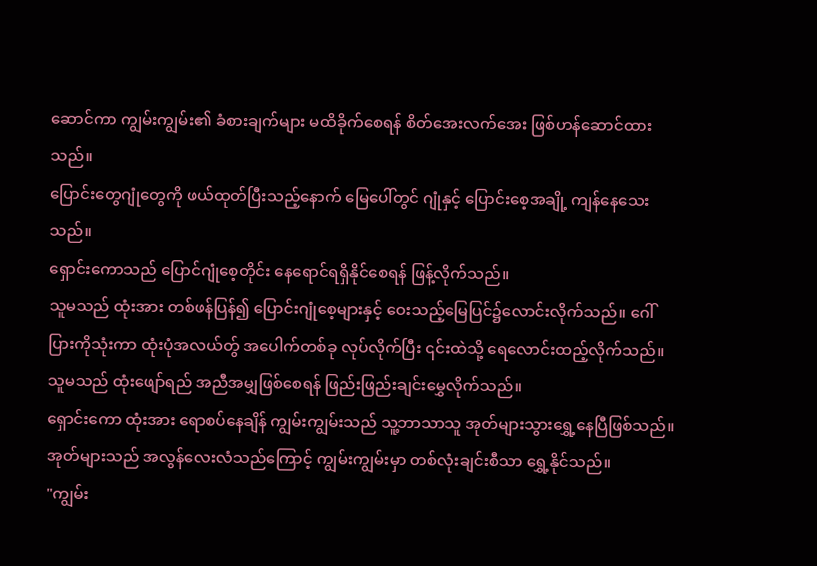ဆောင်ကာ ကျွမ်းကျွမ်း၏ ခံစားချက်များ မထိခိုက်စေရန် စိတ်အေးလက်အေး ဖြစ်ဟန်ဆောင်ထားသည်။
ပြောင်းတွေဂျုံတွေကို ဖယ်ထုတ်ပြီးသည့်နောက် မြေပေါ်တွင် ဂျုံနှင့် ပြောင်းစေ့အချို့ ကျန်နေသေးသည်။
ရှောင်းကောသည် ပြောင်ဂျုံစေ့တိုင်း နေရောင်ရရှိနိုင်စေရန် ဖြန့်လိုက်သည်။
သူမသည် ထုံးအား တစ်ဖန်ပြန်၍ ပြောင်းဂျုံစေ့များနှင့် ဝေးသည့်မြေပြင်၌လောင်းလိုက်သည်။ ဂေါ်ပြားကိုသုံးကာ ထုံးပုံအလယ်တ်ွ အပေါက်တစ်ခု လုပ်လိုက်ပြီး ၎င်းထဲသို့ ရေလောင်းထည့်လိုက်သည်။ သူမသည် ထုံးဖျော်ရည် အညီအမျှဖြစ်စေရန် ဖြည်းဖြည်းချင်းမွှေလိုက်သည်။
ရှောင်းကော ထုံးအား ရောစပ်နေချိန် ကျွမ်းကျွမ်းသည် သူ့ဘာသာသူ အုတ်များသွားရွှေ့နေပြီဖြစ်သည်။ အုတ်များသည် အလွန်လေးလံသည်ကြောင့် ကျွမ်းကျွမ်းမှာ တစ်လုံးချင်းစီသာ ရွှေ့နိုင်သည်။
"ကျွမ်း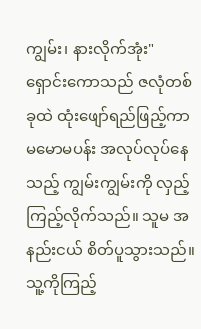ကျွမ်း၊ နားလိုက်အုံး"
ရှောင်းကောသည် ဇလုံတစ်ခုထဲ ထုံးဖျော်ရည်ဖြည့်ကာ မမောမပန်း အလုပ်လုပ်နေသည့် ကျွမ်းကျွမ်းကို လှည့်ကြည့်လိုက်သည်။ သူမ အနည်းငယ် စိတ်ပူသွားသည်။ သူ့ကိုကြည့်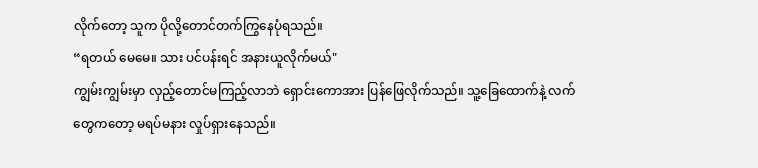လိုက်တော့ သူက ပိုလို့တောင်တက်ကြွနေပုံရသည်။
“ရတယ် မေမေ။ သား ပင်ပန်းရင် အနားယူလိုက်မယ်"
ကျွမ်းကျွမ်းမှာ လှည့်တောင်မကြည့်လာဘဲ ရှောင်းကောအား ပြန်ဖြေလိုက်သည်။ သူ့ခြေထောက်နဲ့ လက်တွေကတော့ မရပ်မနား လှုပ်ရှားနေသည်။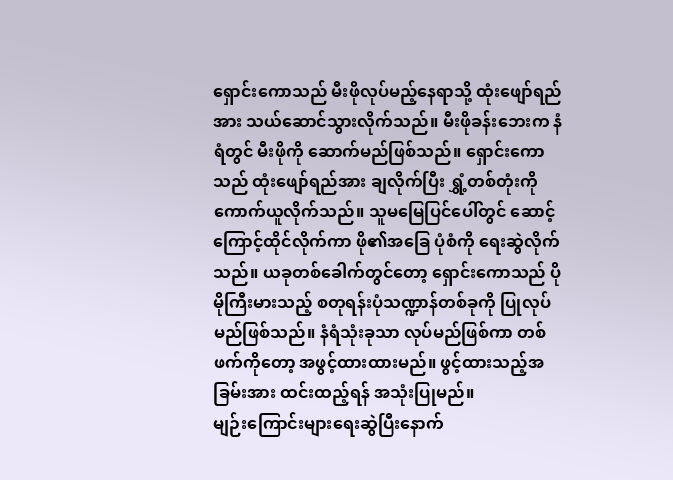ရှောင်းကောသည် မီးဖိုလုပ်မည့်နေရာသို့ ထုံးဖျော်ရည်အား သယ်ဆောင်သွားလိုက်သည်။ မီးဖိုခန်းဘေးက နံရံတွင် မီးဖိုကို ဆောက်မည်ဖြစ်သည်။ ရှောင်းကောသည် ထုံးဖျော်ရည်အား ချလိုက်ပြီး ရွှံ့တစ်တုံးကို ကောက်ယူလိုက်သည်။ သူမမြေပြင်ပေါ်တွင် ဆောင့်ကြောင့်ထိုင်လိုက်ကာ ဖို၏အခြေ ပုံစံကို ရေးဆွဲလိုက်သည်။ ယခုတစ်ခေါက်တွင်တော့ ရှောင်းကောသည် ပိုမိုကြီးမားသည့် စတုရန်းပုံသဏ္ဍာန်တစ်ခုကို ပြုလုပ်မည်ဖြစ်သည်။ နံရံသုံးခုသာ လုပ်မည်ဖြစ်ကာ တစ်ဖက်ကိုတော့ အဖွင့်ထားထားမည်။ ဖွင့်ထားသည့်အခြမ်းအား ထင်းထည့်ရန် အသုံးပြုမည်။
မျဉ်းကြောင်းများရေးဆွဲပြီးနောက်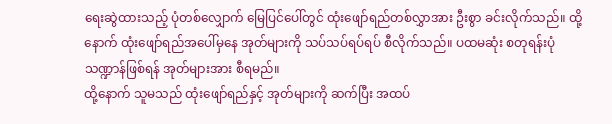ရေးဆွဲထားသည့် ပုံတစ်လျှောက် မြေပြင်ပေါ်တွင် ထုံးဖျော်ရည်တစ်လွှာအား ဦးစွာ ခင်းလိုက်သည်။ ထို့နောက် ထုံးဖျော်ရည်အပေါ်မှနေ အုတ်များကို သပ်သပ်ရပ်ရပ် စီလိုက်သည်။ ပထမဆုံး စတုရန်းပုံသဏ္ဍာန်ဖြစ်ရန် အုတ်များအား စီရမည်။
ထို့နောက် သူမသည် ထုံးဖျော်ရည်နှင့် အုတ်များကို ဆက်ပြီး အထပ်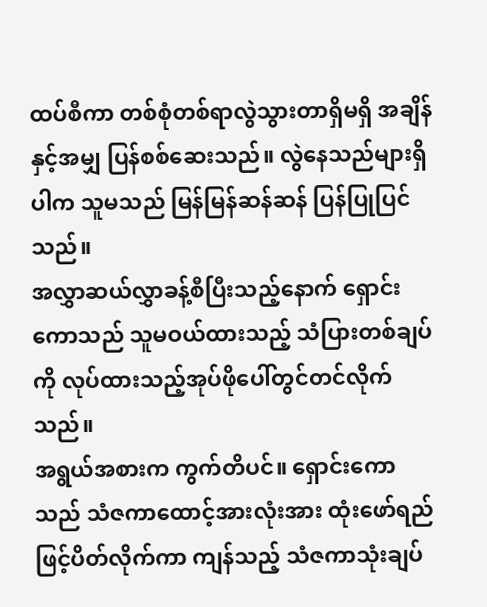ထပ်စီကာ တစ်စုံတစ်ရာလွဲသွားတာရှိမရှိ အချိန်နှင့်အမျှ ပြန်စစ်ဆေးသည်။ လွဲနေသည်များရှိပါက သူမသည် မြန်မြန်ဆန်ဆန် ပြန်ပြုပြင်သည်။
အလွှာဆယ်လွှာခန့်စီပြီးသည့်နောက် ရှောင်းကောသည် သူမဝယ်ထားသည့် သံပြားတစ်ချပ်ကို လုပ်ထားသည့်အုပ်ဖိုပေါ်တွင်တင်လိုက်သည်။
အရွယ်အစားက ကွက်တိပင်။ ရှောင်းကောသည် သံဇကာထောင့်အားလုံးအား ထုံးဖော်ရည်ဖြင့်ပိတ်လိုက်ကာ ကျန်သည့် သံဇကာသုံးချပ်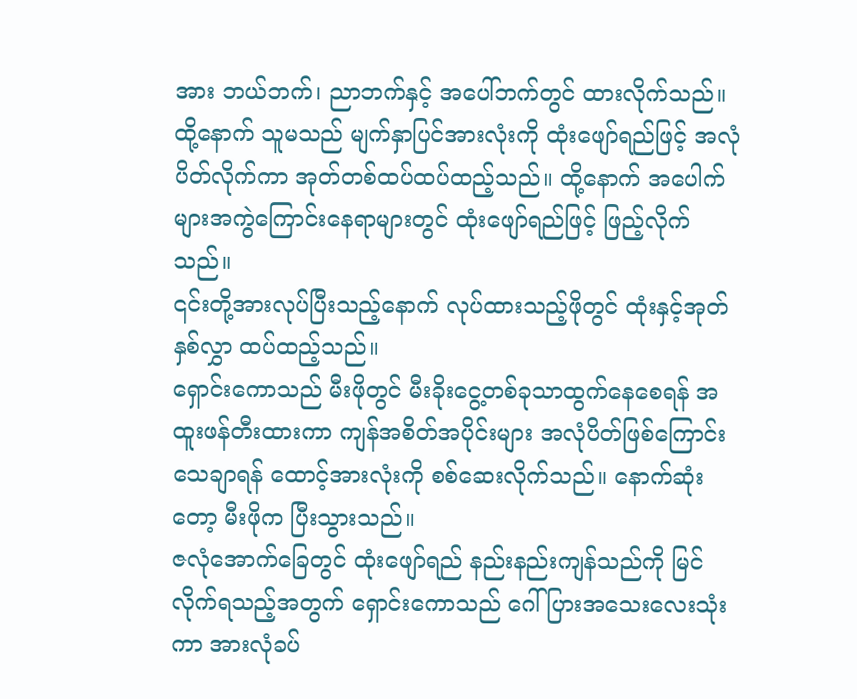အား ဘယ်ဘက်၊ ညာဘက်နှင့် အပေါ်ဘက်တွင် ထားလိုက်သည်။
ထို့နောက် သူမသည် မျက်နှာပြင်အားလုံးကို ထုံးဖျော်ရည်ဖြင့် အလုံပိတ်လိုက်ကာ အုတ်တစ်ထပ်ထပ်ထည့်သည်။ ထို့နောက် အပေါက်များအကွဲကြောင်းနေရာများတွင် ထုံးဖျော်ရည်ဖြင့် ဖြည့်လိုက်သည်။
၎င်းတို့အားလုပ်ပြီးသည့်နောက် လုပ်ထားသည့်ဖိုတွင် ထုံးနှင့်အုတ်နှစ်လွှာ ထပ်ထည့်သည်။
ရှောင်းကောသည် မီးဖိုတွင် မီးခိုးငွေ့တစ်ခုသာထွက်နေစေရန် အထူးဖန်တီးထားကာ ကျန်အစိတ်အပိုင်းများ အလုံပိတ်ဖြစ်ကြောင်း သေချာရန် ထောင့်အားလုံးကို စစ်ဆေးလိုက်သည်။ နောက်ဆုံးတော့ မီးဖိုက ပြီးသွားသည်။
ဇလုံအောက်ခြေတွင် ထုံးဖျော်ရည် နည်းနည်းကျန်သည်ကို မြင်လိုက်ရသည့်အတွက် ရှောင်းကောသည် ဂေါ်ပြားအသေးလေးသုံးကာ အားလုံခပ်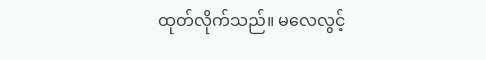ထုတ်လိုက်သည်။ မလေလွင့်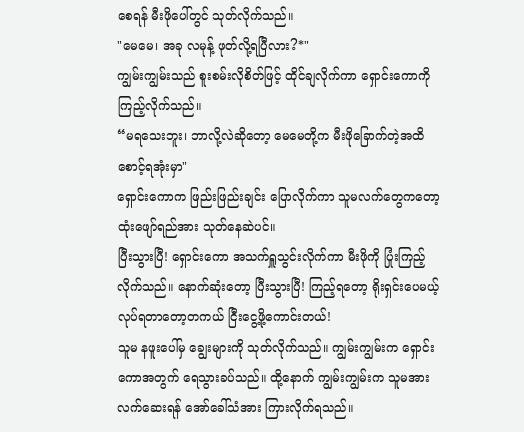စေရန် မီးဖိုပေါ်တွင် သုတ်လိုက်သည်။
"မေမေ၊ အခု လမုန့် ဖုတ်လို့ရပြီလား?*"
ကျွမ်းကျွမ်းသည် စူးစမ်းလိုစိတ်ဖြင့် ထိုင်ချလိုက်ကာ ရှောင်းကောကို ကြည့်လိုက်သည်။
“မရသေးဘူး၊ ဘာလို့လဲဆိုတော့ မေမေတို့က မီးဖိုခြောက်တဲ့အထိ စောင့်ရအုံးမှာ"
ရှောင်းကောက ဖြည်းဖြည်းချင်း ပြောလိုက်ကာ သူမလက်တွေကတော့ ထုံးဖျော်ရည်အား သုတ်နေဆဲပင်။
ပြီးသွားပြီ! ရှောင်းကော အသက်ရှူသွင်းလိုက်ကာ မီးဖိုကို ပြုံးကြည့်လိုက်သည်။ နောက်ဆုံးတော့ ပြီးသွားပြီ! ကြည့်ရတော့ ရိုးရှင်းပေမယ့် လုပ်ရတာတော့တကယ် ငြီးငွေ့ဖို့ကောင်းတယ်!
သူမ နဖူးပေါ်မှ ချွေးများကို သုတ်လိုက်သည်။ ကျွမ်းကျွမ်းက ရှောင်းကောအတွက် ရေသွားခပ်သည်။ ထို့နောက် ကျွမ်းကျွမ်းက သူမအား လက်ဆေးရန် အော်ခေါ်သံအား ကြားလိုက်ရသည်။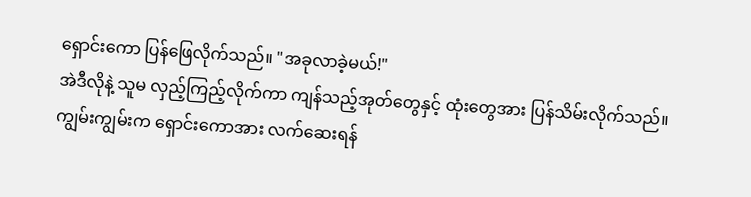ရှောင်းကော ပြန်ဖြေလိုက်သည်။ "အခုလာခဲ့မယ်!"
အဲဒီလိုနဲ့ သူမ လှည့်ကြည့်လိုက်ကာ ကျန်သည့်အုတ်တွေနှင့် ထုံးတွေအား ပြန်သိမ်းလိုက်သည်။
ကျွမ်းကျွမ်းက ရှောင်းကောအား လက်ဆေးရန်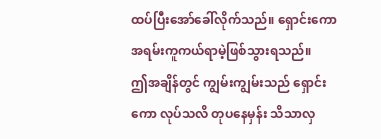ထပ်ပြီးအော်ခေါ်လိုက်သည်။ ရှောင်းကော အရမ်းကူကယ်ရာမဲ့ဖြစ်သွားရသည်။
ဤအချိန်တွင် ကျွမ်းကျွမ်းသည် ရှောင်းကော လုပ်သလိ တုပနေမှန်း သိသာလှ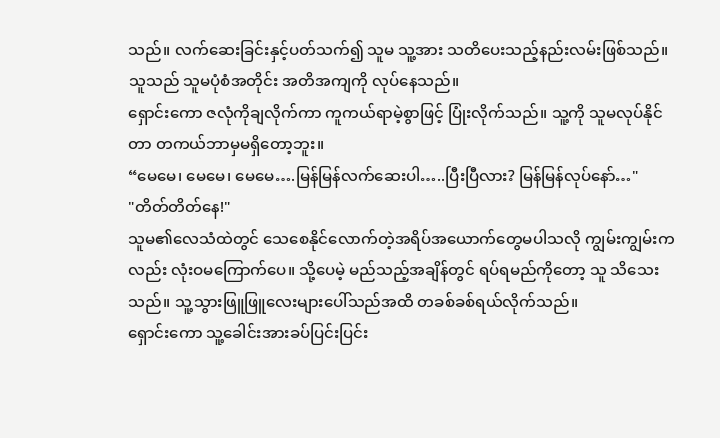သည်။ လက်ဆေးခြင်းနှင့်ပတ်သက်၍ သူမ သူ့အား သတိပေးသည့်နည်းလမ်းဖြစ်သည်။ သူသည် သူမပုံစံအတိုင်း အတိအကျကို လုပ်နေသည်။
ရှောင်းကော ဇလုံကိုချလိုက်ကာ ကူကယ်ရာမဲ့စွာဖြင့် ပြုံးလိုက်သည်။ သူ့ကို သူမလုပ်နိုင်တာ တကယ်ဘာမှမရှိတော့ဘူး။
“မေမေ၊ မေမေ၊ မေမေ….မြန်မြန်လက်ဆေးပါ…..ပြီးပြီလား? မြန်မြန်လုပ်နော်…"
"တိတ်တိတ်နေ!"
သူမ၏လေသံထဲတွင် သေစေနိုင်လောက်တဲ့အရိပ်အယောက်တွေမပါသလို ကျွမ်းကျွမ်းကလည်း လုံးဝမကြောက်ပေ။ သို့ပေမဲ့ မည်သည့်အချိန်တွင် ရပ်ရမည်ကိုတော့ သူ သိသေးသည်။ သူ့သွားဖြူဖြူလေးများပေါ်သည်အထိ တခစ်ခစ်ရယ်လိုက်သည်။
ရှောင်းကော သူ့ခေါင်းအားခပ်ပြင်းပြင်း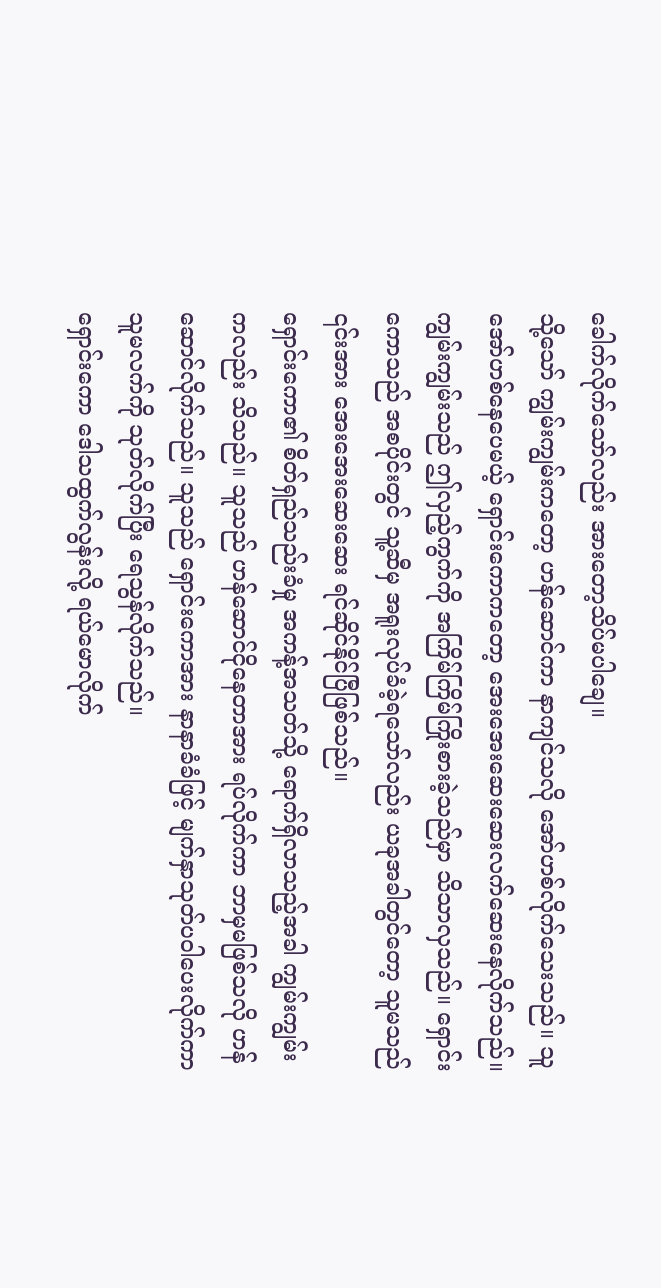ခေါက်လိုက်သော်လည်း အားတော့သိပ်မပါချေ။
သို့သော် ကျွမ်းကျွမ်းကတော့ ဟန်ဆောင်ကာ နာကျင်သလို အော်ဟစ်လိုက်သေးသည်။ သူအော်ဟစ်နေပေမယ့် ရှောင်းကောကတော့ အေးအေးဆေးဆေးလက်ဆေးနေလိုက်သည်။
ကျွမ်းကျွမ်းသည် ဤလှည့်ကွက်ကို အကြိမ်ကြိမ်ကြိုးစားခဲ့သည်မှာ သိသာလှသည်။ ရှောင်းကောသည် အစပိုင်းတွင် သူ့ဆီမှ အရူးလုပ်ခံခဲ့ရသော်လည်း ယခုအခါတွင်တော့ သူမသည် ၎င်းအား အေးအေးဆေးဆေး ရင်ဆိုင်နိုင်ပြီဖြစ်သည်။
ရှောင်းကော၏ စိတ်ရှည်သည်းခံမှု အကန့်အသတ်သို့ ရောက်ရှိလာသည့်အခါ ကျွမ်းကျွမ်းကလည်း သိသည်။ သူသည် ဟန်ဆောင်ငိုနေတာအား ရပ်လိုက်ကာ ဘာမှမဖြစ်သလို ဟန်ဆောင်လိုက်သည်။ သူသည် ရှောင်းကောအား နာနာခံခံဖြင့် မျက်နှာသုတ်ပဝါပေးလိုက်ကာ သူမလက်ကို သုတ်လိုက်ပြီး ရေသွန်လိုက်သည်။
ရှောင်းကော ဒေါသထွက်လွန်းလို့ ရယ်မောလိုက်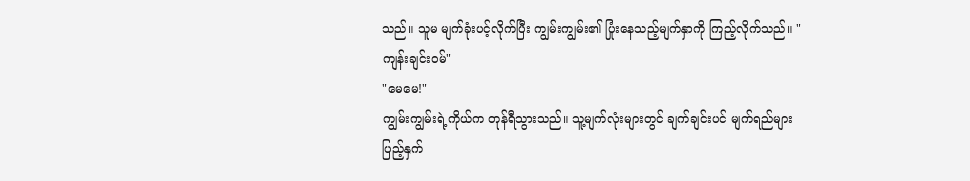သည်။ သူမ မျက်ခုံးပင့်လိုက်ပြီး ကျွမ်းကျွမ်း၏ ပြုံးနေသည့်မျက်နှာကို ကြည့်လိုက်သည်။ "ကျန်းချင်းဝမ်"
"မေမေ!"
ကျွမ်းကျွမ်းရဲ့ကိုယ်က တုန်ရီသွားသည်။ သူ့မျက်လုံးများတွင် ချက်ချင်းပင် မျက်ရည်များ ပြည့်နှက်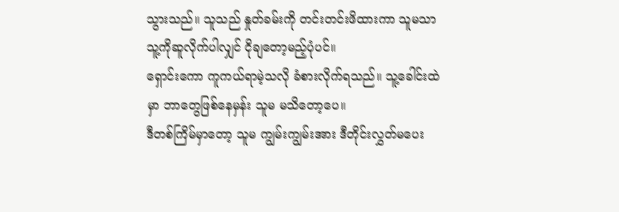သွားသည်။ သူသည် နှုတ်ခမ်းကို တင်းတင်းဖိထားကာ သူမသာသူ့ကိုဆူလိုက်ပါလျှင် ငိုချတော့မည့်ပုံပင်။
ရှောင်းကော ကူကယ်ရာမဲ့သလို ခံစားလိုက်ရသည်။ သူ့ခေါင်းထဲမှာ ဘာတွေဖြစ်နေမှန်း သူမ မသိတော့ပေ။
ဒီတစ်ကြိမ်မှာတော့ သူမ ကျွမ်းကျွမ်းအား ဒီတိုင်းလွှတ်မပေး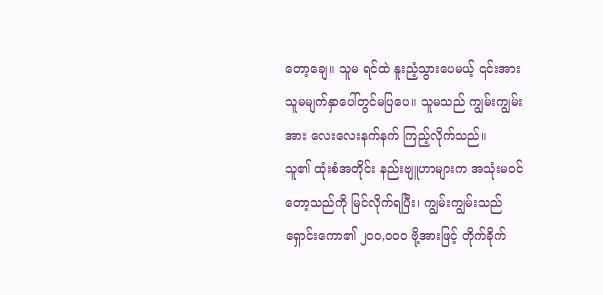တော့ချေ။ သူမ ရင်ထဲ နူးညံ့သွားပေမယ့် ၎င်းအား သူမမျက်နှာပေါ်တွင်မပြပေ။ သူမသည် ကျွမ်းကျွမ်းအား လေးလေးနက်နက် ကြည့်လိုက်သည်။
သူ၏ ထုံးစံအတိုင်း နည်းဗျူဟာများက အသုံးမဝင်တော့သည်ကို မြင်လိုက်ရပြီး၊ ကျွမ်းကျွမ်းသည် ရှောင်းကော၏ ၂၀၀,၀၀၀ ဗို့အားဖြင့် တိုက်ခိုက်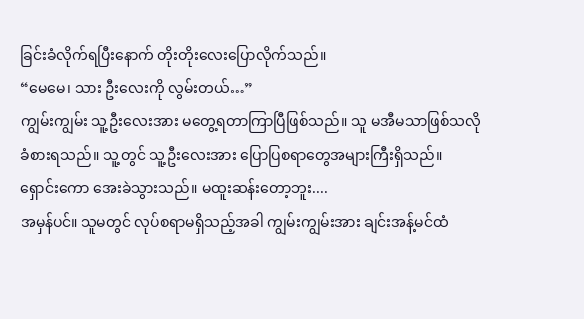ခြင်းခံလိုက်ရပြီးနောက် တိုးတိုးလေးပြောလိုက်သည်။
“မေမေ၊ သား ဦးလေးကို လွမ်းတယ်…”
ကျွမ်းကျွမ်း သူ့ဦးလေးအား မတွေ့ရတာကြာပြီဖြစ်သည်။ သူ မအီမသာဖြစ်သလို ခံစားရသည်။ သူ့တွင် သူ့ဦးလေးအား ပြောပြစရာတွေအများကြီးရှိသည်။
ရှောင်းကော အေးခဲသွားသည်။ မထူးဆန်းတော့ဘူး....
အမှန်ပင်။ သူမတွင် လုပ်စရာမရှိသည့်အခါ ကျွမ်းကျွမ်းအား ချင်းအန့်မင်ထံ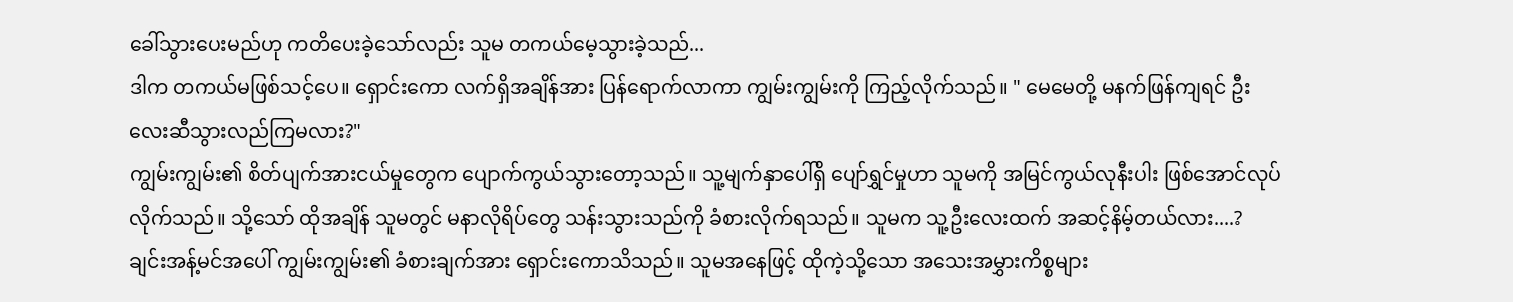ခေါ်သွားပေးမည်ဟု ကတိပေးခဲ့သော်လည်း သူမ တကယ်မေ့သွားခဲ့သည်...
ဒါက တကယ်မဖြစ်သင့်ပေ။ ရှောင်းကော လက်ရှိအချိန်အား ပြန်ရောက်လာကာ ကျွမ်းကျွမ်းကို ကြည့်လိုက်သည်။ " မေမေတို့ မနက်ဖြန်ကျရင် ဦးလေးဆီသွားလည်ကြမလား?"
ကျွမ်းကျွမ်း၏ စိတ်ပျက်အားငယ်မှုတွေက ပျောက်ကွယ်သွားတော့သည်။ သူ့မျက်နှာပေါ်ရှိ ပျော်ရွှင်မှုဟာ သူမကို အမြင်ကွယ်လုနီးပါး ဖြစ်အောင်လုပ်လိုက်သည်။ သို့သော် ထိုအချိန် သူမတွင် မနာလိုရိပ်တွေ သန်းသွားသည်ကို ခံစားလိုက်ရသည်။ သူမက သူ့ဦးလေးထက် အဆင့်နိမ့်တယ်လား....?
ချင်းအန့်မင်အပေါ် ကျွမ်းကျွမ်း၏ ခံစားချက်အား ရှောင်းကောသိသည်။ သူမအနေဖြင့် ထိုကဲ့သို့သော အသေးအမွှားကိစ္စများ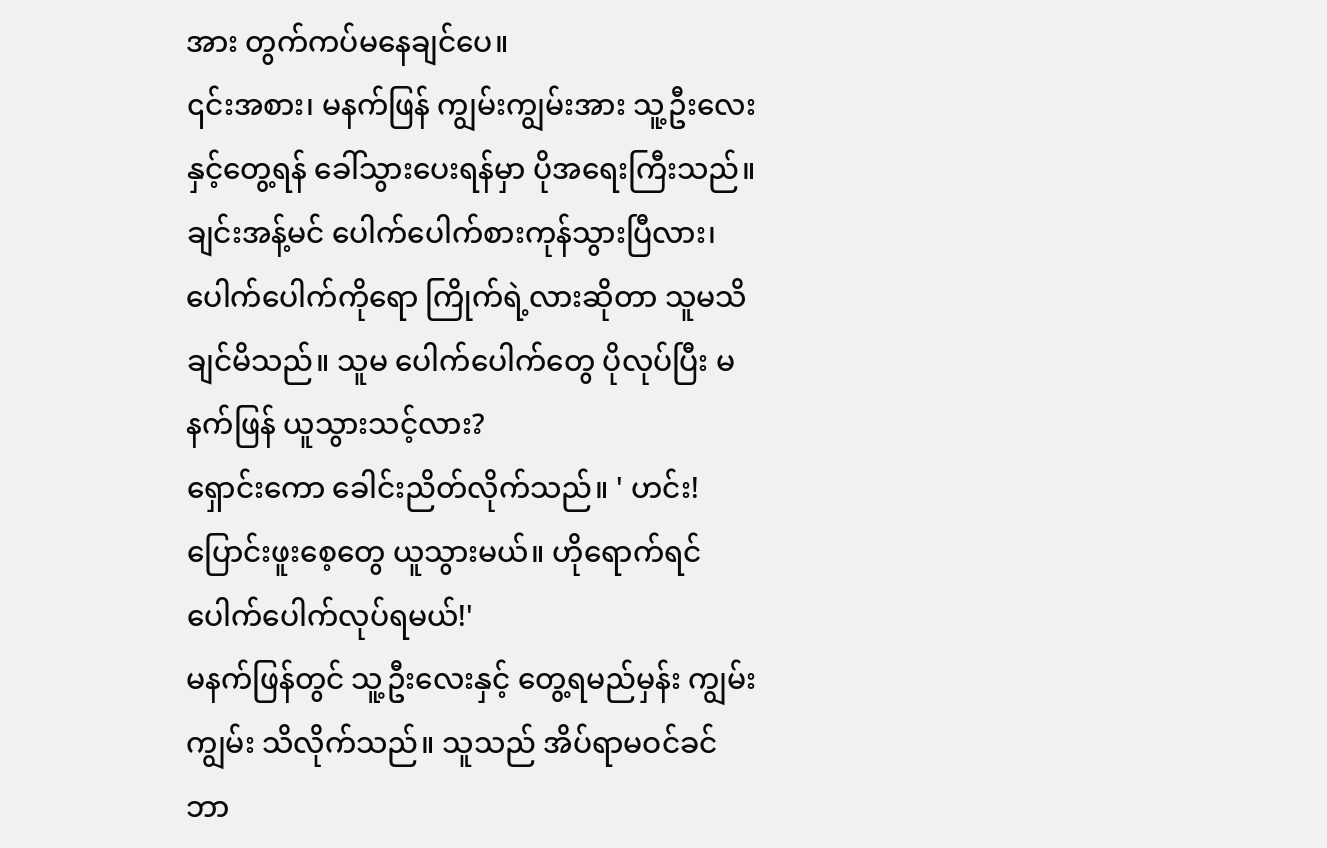အား တွက်ကပ်မနေချင်ပေ။
၎င်းအစား၊ မနက်ဖြန် ကျွမ်းကျွမ်းအား သူ့ဦးလေးနှင့်တွေ့ရန် ခေါ်သွားပေးရန်မှာ ပိုအရေးကြီးသည်။
ချင်းအန့်မင် ပေါက်ပေါက်စားကုန်သွားပြီလား၊ ပေါက်ပေါက်ကိုရော ကြိုက်ရဲ့လားဆိုတာ သူမသိချင်မိသည်။ သူမ ပေါက်ပေါက်တွေ ပိုလုပ်ပြီး မနက်ဖြန် ယူသွားသင့်လား?
ရှောင်းကော ခေါင်းညိတ်လိုက်သည်။ ' ဟင်း! ပြောင်းဖူးစေ့တွေ ယူသွားမယ်။ ဟိုရောက်ရင် ပေါက်ပေါက်လုပ်ရမယ်!'
မနက်ဖြန်တွင် သူ့ဦးလေးနှင့် တွေ့ရမည်မှန်း ကျွမ်းကျွမ်း သိလိုက်သည်။ သူသည် အိပ်ရာမဝင်ခင် ဘာ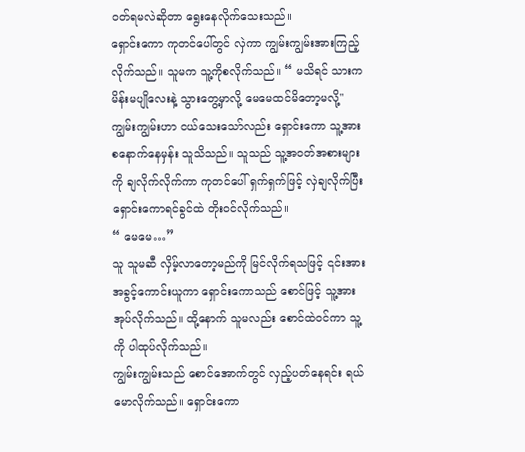ဝတ်ရမလဲဆိုတာ ရွေးနေလိုက်သေးသည်။
ရှောင်းကော ကုတင်ပေါ်တွင် လှဲကာ ကျွမ်းကျွမ်းအားကြည့်လိုက်သည်။ သူမက သူ့ကိုစလိုက်သည်။ “ မသိရင် သားက မိန်းမပျိုလေးနဲ့ သွားတွေ့မှာလို့ မေမေထင်မိတော့မလို့"
ကျွမ်းကျွမ်းဟာ ငယ်သေးသော်လည်း ရှောင်းကော သူ့အားစနောက်နေမှန်း သူသိသည်။ သူသည် သူ့အဝတ်အစားများကို ချလိုက်လိုက်ကာ ကုတင်ပေါ် ရှက်ရှက်ဖြင့် လှဲချလိုက်ပြီး ရှောင်းကောရင်ခွင်ထဲ တိုးဝင်လိုက်သည်။
“ မေမေ…”
သူ သူမဆီ လှိမ့်လာတော့မည်ကို မြင်လိုက်ရသဖြင့် ၎င်းအား အခွင့်ကောင်းယူကာ ရှောင်းကောသည် စောင်ဖြင့် သူ့အားအုပ်လိုက်သည်။ ထို့နောက် သူမလည်း စောင်ထဲဝင်ကာ သူ့ကို ပါထုပ်လိုက်သည်။
ကျွမ်းကျွမ်းသည် စောင်အောက်တွင် လှည့်ပတ်နေရင်း ရယ်မောလိုက်သည်။ ရှောင်းကော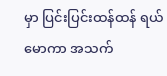မှာ ပြင်းပြင်းထန်ထန် ရယ်မောကာ အသက်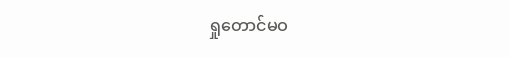ရှုတောင်မဝ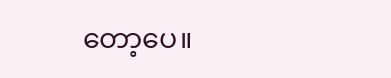တော့ပေ။